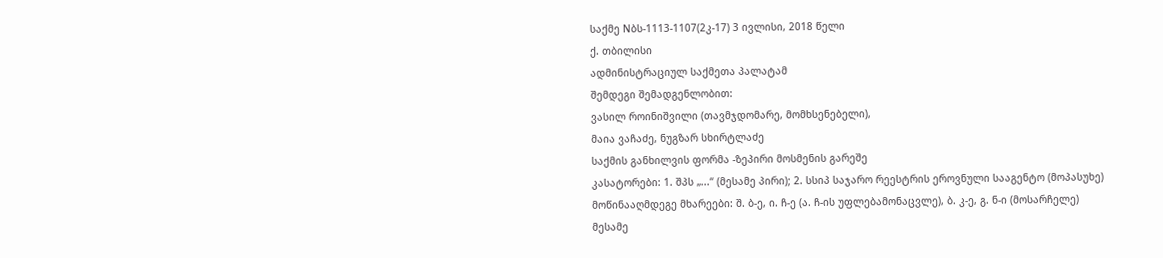საქმე Nბს-1113-1107(2კ-17) 3 ივლისი, 2018 წელი
ქ. თბილისი
ადმინისტრაციულ საქმეთა პალატამ
შემდეგი შემადგენლობით:
ვასილ როინიშვილი (თავმჯდომარე, მომხსენებელი),
მაია ვაჩაძე, ნუგზარ სხირტლაძე
საქმის განხილვის ფორმა -ზეპირი მოსმენის გარეშე
კასატორები: 1. შპს „...“ (მესამე პირი); 2. სსიპ საჯარო რეესტრის ეროვნული სააგენტო (მოპასუხე)
მოწინააღმდეგე მხარეები: შ. ბ-ე, ი. ჩ-ე (ა. ჩ-ის უფლებამონაცვლე), ბ. კ-ე, გ. ნ-ი (მოსარჩელე)
მესამე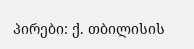პირები: ქ. თბილისის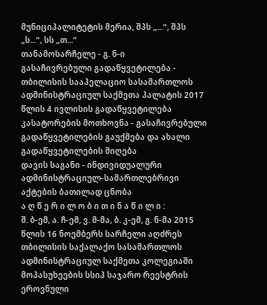მუნიციპალიტეტის მერია, შპს „...“, შპს „ს...“, სს „თ...“
თანამოსარჩელე - გ. ნ-ი
გასაჩივრებული გადაწყვეტილება - თბილისის სააპელაციო სასამართლოს ადმინისტრაციულ საქმეთა პალატის 2017 წლის 4 ივლისის გადაწყვეტილება
კასატორების მოთხოვნა - გასაჩივრებული გადაწყვეტილების გაუქმება და ახალი გადაწყვეტილების მიღება
დავის საგანი - ინდივიდუალური ადმინისტრაციულ-სამართლებრივი აქტების ბათილად ცნობა
ა ღ წ ე რ ი ლ ო ბ ი თ ი ნ ა წ ი ლ ი :
შ. ბ-ემ, ა. ჩ-ემ, ვ. მ-მა, ბ. კ-ემ, გ. ნ-მა 2015 წლის 16 ნოემბერს სარჩელი აღძრეს თბილისის საქალაქო სასამართლოს ადმინისტრაციულ საქმეთა კოლეგიაში მოპასუხეების სსიპ საჯარო რეესტრის ეროვნული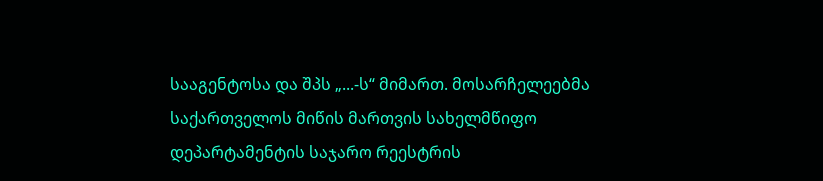სააგენტოსა და შპს „...-ს“ მიმართ. მოსარჩელეებმა საქართველოს მიწის მართვის სახელმწიფო დეპარტამენტის საჯარო რეესტრის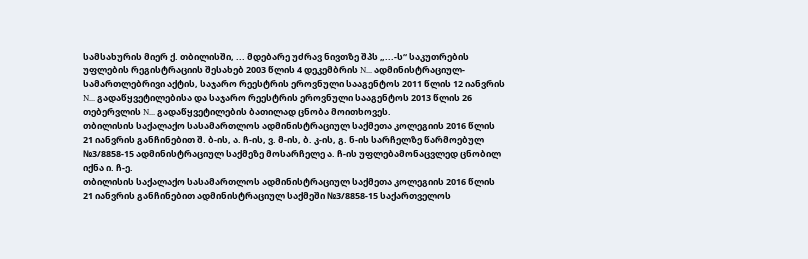სამსახურის მიერ ქ. თბილისში, ... მდებარე უძრავ ნივთზე შპს „...-ს“ საკუთრების უფლების რეგისტრაციის შესახებ 2003 წლის 4 დეკემბრის N... ადმინისტრაციულ-სამართლებრივი აქტის, საჯარო რეესტრის ეროვნული სააგენტოს 2011 წლის 12 იანვრის N... გადაწყვეტილებისა და საჯარო რეესტრის ეროვნული სააგენტოს 2013 წლის 26 თებერვლის N... გადაწყვეტილების ბათილად ცნობა მოითხოვეს.
თბილისის საქალაქო სასამართლოს ადმინისტრაციულ საქმეთა კოლეგიის 2016 წლის 21 იანვრის განჩინებით შ. ბ-ის, ა. ჩ-ის, ვ. მ-ის, ბ. კ-ის, გ. ნ-ის სარჩელზე წარმოებულ №3/8858-15 ადმინისტრაციულ საქმეზე მოსარჩელე ა. ჩ-ის უფლებამონაცვლედ ცნობილ იქნა ი. ჩ-ე.
თბილისის საქალაქო სასამართლოს ადმინისტრაციულ საქმეთა კოლეგიის 2016 წლის 21 იანვრის განჩინებით ადმინისტრაციულ საქმეში №3/8858-15 საქართველოს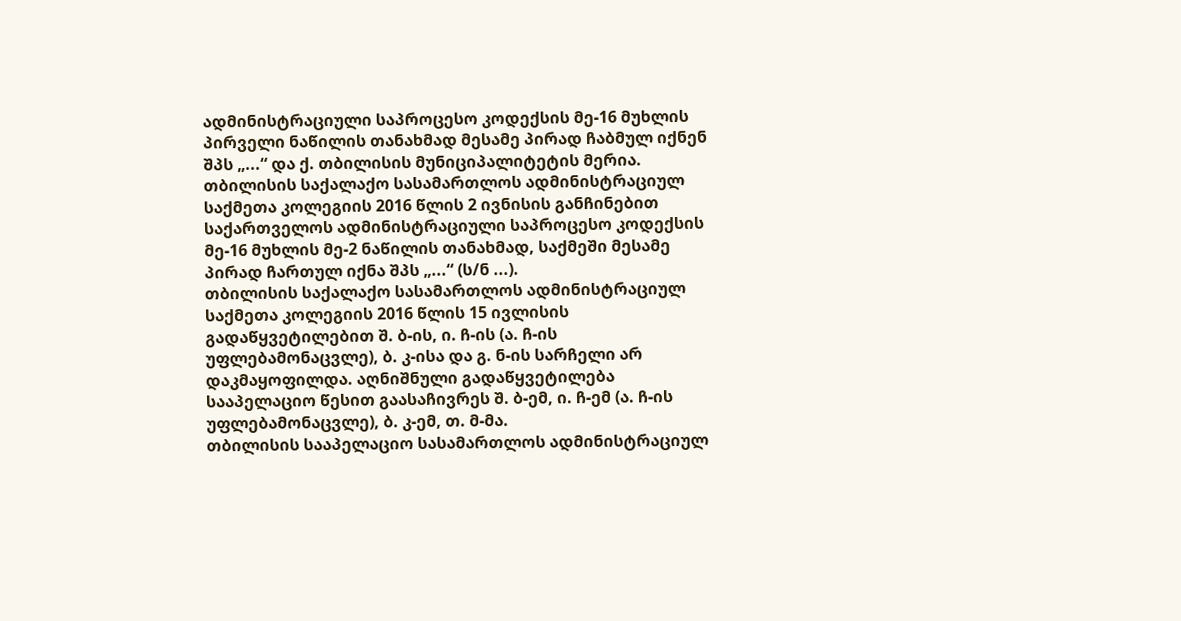ადმინისტრაციული საპროცესო კოდექსის მე-16 მუხლის პირველი ნაწილის თანახმად მესამე პირად ჩაბმულ იქნენ შპს „...“ და ქ. თბილისის მუნიციპალიტეტის მერია.
თბილისის საქალაქო სასამართლოს ადმინისტრაციულ საქმეთა კოლეგიის 2016 წლის 2 ივნისის განჩინებით საქართველოს ადმინისტრაციული საპროცესო კოდექსის მე-16 მუხლის მე-2 ნაწილის თანახმად, საქმეში მესამე პირად ჩართულ იქნა შპს „...“ (ს/ნ ...).
თბილისის საქალაქო სასამართლოს ადმინისტრაციულ საქმეთა კოლეგიის 2016 წლის 15 ივლისის გადაწყვეტილებით შ. ბ-ის, ი. ჩ-ის (ა. ჩ-ის უფლებამონაცვლე), ბ. კ-ისა და გ. ნ-ის სარჩელი არ დაკმაყოფილდა. აღნიშნული გადაწყვეტილება სააპელაციო წესით გაასაჩივრეს შ. ბ-ემ, ი. ჩ-ემ (ა. ჩ-ის უფლებამონაცვლე), ბ. კ-ემ, თ. მ-მა.
თბილისის სააპელაციო სასამართლოს ადმინისტრაციულ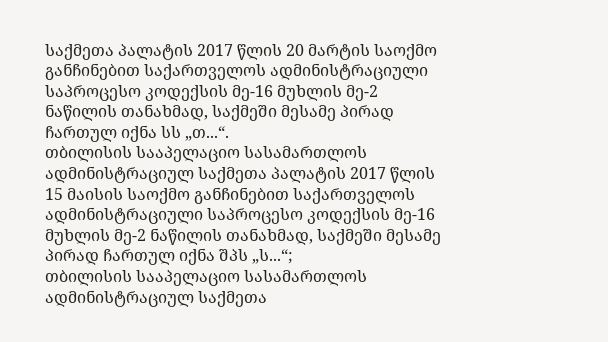საქმეთა პალატის 2017 წლის 20 მარტის საოქმო განჩინებით საქართველოს ადმინისტრაციული საპროცესო კოდექსის მე-16 მუხლის მე-2 ნაწილის თანახმად, საქმეში მესამე პირად ჩართულ იქნა სს „თ...“.
თბილისის სააპელაციო სასამართლოს ადმინისტრაციულ საქმეთა პალატის 2017 წლის 15 მაისის საოქმო განჩინებით საქართველოს ადმინისტრაციული საპროცესო კოდექსის მე-16 მუხლის მე-2 ნაწილის თანახმად, საქმეში მესამე პირად ჩართულ იქნა შპს „ს...“;
თბილისის სააპელაციო სასამართლოს ადმინისტრაციულ საქმეთა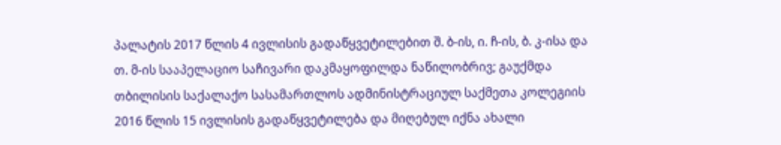პალატის 2017 წლის 4 ივლისის გადაწყვეტილებით შ. ბ-ის, ი. ჩ-ის, ბ. კ-ისა და თ. მ-ის სააპელაციო საჩივარი დაკმაყოფილდა ნაწილობრივ; გაუქმდა თბილისის საქალაქო სასამართლოს ადმინისტრაციულ საქმეთა კოლეგიის 2016 წლის 15 ივლისის გადაწყვეტილება და მიღებულ იქნა ახალი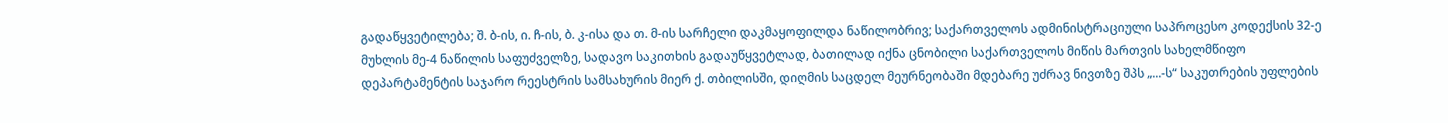გადაწყვეტილება; შ. ბ-ის, ი. ჩ-ის, ბ. კ-ისა და თ. მ-ის სარჩელი დაკმაყოფილდა ნაწილობრივ; საქართველოს ადმინისტრაციული საპროცესო კოდექსის 32-ე მუხლის მე-4 ნაწილის საფუძველზე, სადავო საკითხის გადაუწყვეტლად, ბათილად იქნა ცნობილი საქართველოს მიწის მართვის სახელმწიფო დეპარტამენტის საჯარო რეესტრის სამსახურის მიერ ქ. თბილისში, დიღმის საცდელ მეურნეობაში მდებარე უძრავ ნივთზე შპს „...-ს“ საკუთრების უფლების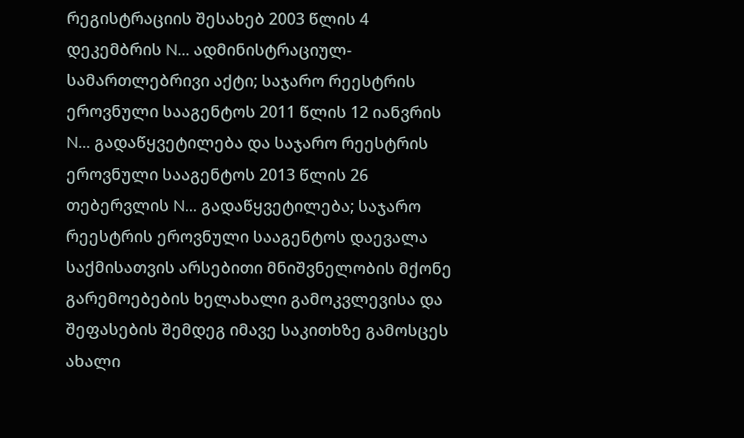რეგისტრაციის შესახებ 2003 წლის 4 დეკემბრის N... ადმინისტრაციულ-სამართლებრივი აქტი; საჯარო რეესტრის ეროვნული სააგენტოს 2011 წლის 12 იანვრის N... გადაწყვეტილება და საჯარო რეესტრის ეროვნული სააგენტოს 2013 წლის 26 თებერვლის N... გადაწყვეტილება; საჯარო რეესტრის ეროვნული სააგენტოს დაევალა საქმისათვის არსებითი მნიშვნელობის მქონე გარემოებების ხელახალი გამოკვლევისა და შეფასების შემდეგ იმავე საკითხზე გამოსცეს ახალი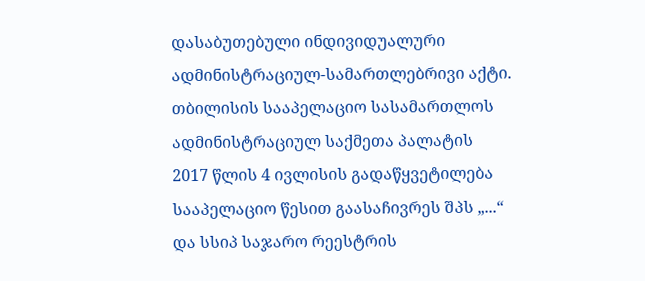დასაბუთებული ინდივიდუალური ადმინისტრაციულ-სამართლებრივი აქტი.
თბილისის სააპელაციო სასამართლოს ადმინისტრაციულ საქმეთა პალატის 2017 წლის 4 ივლისის გადაწყვეტილება სააპელაციო წესით გაასაჩივრეს შპს „...“ და სსიპ საჯარო რეესტრის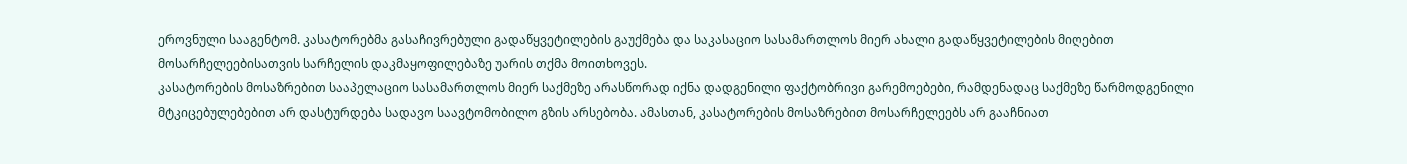ეროვნული სააგენტომ. კასატორებმა გასაჩივრებული გადაწყვეტილების გაუქმება და საკასაციო სასამართლოს მიერ ახალი გადაწყვეტილების მიღებით მოსარჩელეებისათვის სარჩელის დაკმაყოფილებაზე უარის თქმა მოითხოვეს.
კასატორების მოსაზრებით სააპელაციო სასამართლოს მიერ საქმეზე არასწორად იქნა დადგენილი ფაქტობრივი გარემოებები, რამდენადაც საქმეზე წარმოდგენილი მტკიცებულებებით არ დასტურდება სადავო საავტომობილო გზის არსებობა. ამასთან, კასატორების მოსაზრებით მოსარჩელეებს არ გააჩნიათ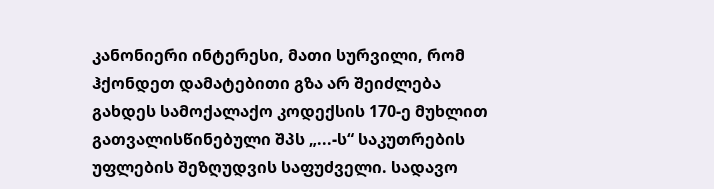კანონიერი ინტერესი, მათი სურვილი, რომ ჰქონდეთ დამატებითი გზა არ შეიძლება გახდეს სამოქალაქო კოდექსის 170-ე მუხლით გათვალისწინებული შპს „...-ს“ საკუთრების უფლების შეზღუდვის საფუძველი. სადავო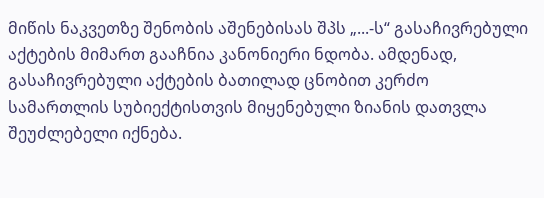მიწის ნაკვეთზე შენობის აშენებისას შპს „...-ს“ გასაჩივრებული აქტების მიმართ გააჩნია კანონიერი ნდობა. ამდენად, გასაჩივრებული აქტების ბათილად ცნობით კერძო სამართლის სუბიექტისთვის მიყენებული ზიანის დათვლა შეუძლებელი იქნება.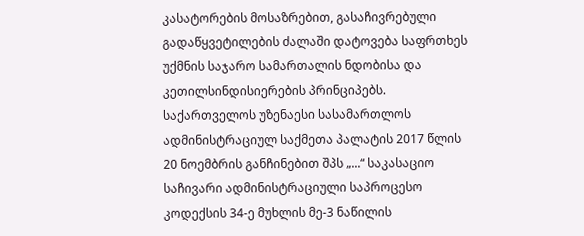კასატორების მოსაზრებით, გასაჩივრებული გადაწყვეტილების ძალაში დატოვება საფრთხეს უქმნის საჯარო სამართალის ნდობისა და კეთილსინდისიერების პრინციპებს.
საქართველოს უზენაესი სასამართლოს ადმინისტრაციულ საქმეთა პალატის 2017 წლის 20 ნოემბრის განჩინებით შპს „...“ საკასაციო საჩივარი ადმინისტრაციული საპროცესო კოდექსის 34-ე მუხლის მე-3 ნაწილის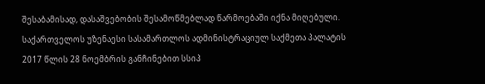შესაბამისად, დასაშვებობის შესამოწმებლად წარმოებაში იქნა მიღებული.
საქართველოს უზენაესი სასამართლოს ადმინისტრაციულ საქმეთა პალატის 2017 წლის 28 ნოემბრის განჩინებით სსიპ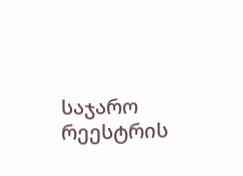საჯარო რეესტრის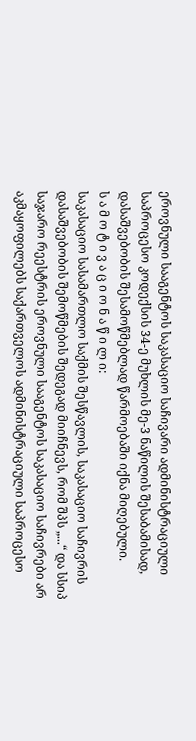ეროვნული სააგენტოს საკასაციო საჩივარი ადმინისტრაციული საპროცესო კოდექსის 34-ე მუხლის მე-3 ნაწილის შესაბამისად, დასაშვებობის შესამოწმებლად წარმოებაში იქნა მიღებული.
ს ა მ ო ტ ი ვ ა ც ი ო ნ ა წ ი ლ ი:
საკასაციო სასამართლო საქმის შესწავლის, საკასაციო საჩივრის დასაშვებობის შემოწმების შედეგად მიიჩნევს, რომ შპს „...“ და სსიპ საჯარო რეესტრის ეროვნული სააგენტოს საკასაციო საჩივრები არ აკმაყოფილებს საქართველოს ადმინისტრაციული საპროცესო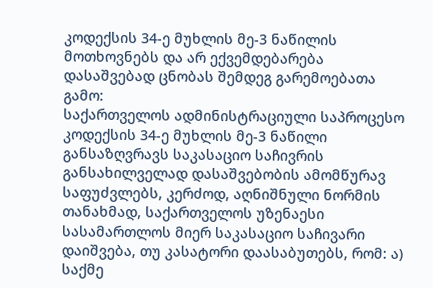კოდექსის 34-ე მუხლის მე-3 ნაწილის მოთხოვნებს და არ ექვემდებარება დასაშვებად ცნობას შემდეგ გარემოებათა გამო:
საქართველოს ადმინისტრაციული საპროცესო კოდექსის 34-ე მუხლის მე-3 ნაწილი განსაზღვრავს საკასაციო საჩივრის განსახილველად დასაშვებობის ამომწურავ საფუძვლებს, კერძოდ, აღნიშნული ნორმის თანახმად, საქართველოს უზენაესი სასამართლოს მიერ საკასაციო საჩივარი დაიშვება, თუ კასატორი დაასაბუთებს, რომ: ა) საქმე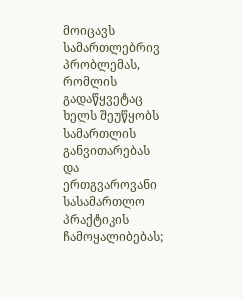მოიცავს სამართლებრივ პრობლემას, რომლის გადაწყვეტაც ხელს შეუწყობს სამართლის განვითარებას და ერთგვაროვანი სასამართლო პრაქტიკის ჩამოყალიბებას;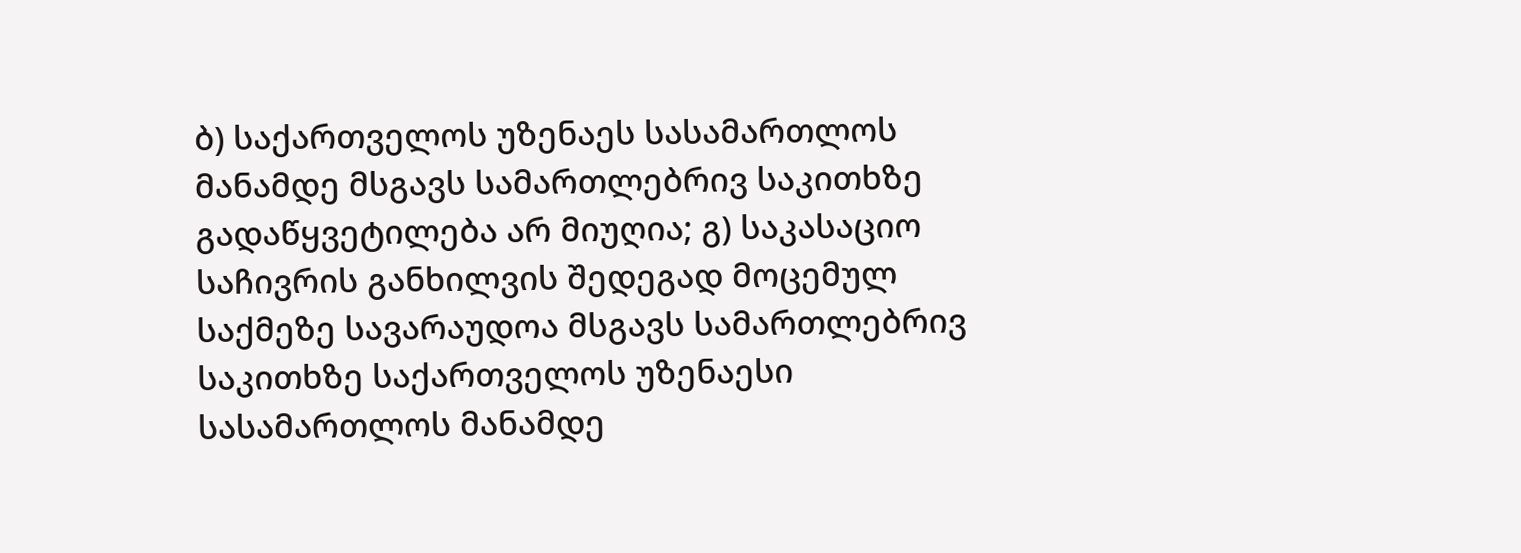ბ) საქართველოს უზენაეს სასამართლოს მანამდე მსგავს სამართლებრივ საკითხზე გადაწყვეტილება არ მიუღია; გ) საკასაციო საჩივრის განხილვის შედეგად მოცემულ საქმეზე სავარაუდოა მსგავს სამართლებრივ საკითხზე საქართველოს უზენაესი სასამართლოს მანამდე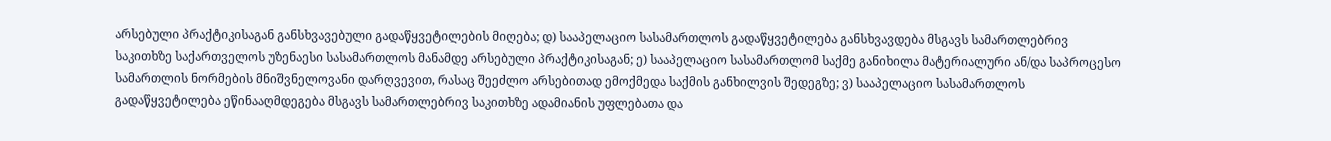არსებული პრაქტიკისაგან განსხვავებული გადაწყვეტილების მიღება; დ) სააპელაციო სასამართლოს გადაწყვეტილება განსხვავდება მსგავს სამართლებრივ საკითხზე საქართველოს უზენაესი სასამართლოს მანამდე არსებული პრაქტიკისაგან; ე) სააპელაციო სასამართლომ საქმე განიხილა მატერიალური ან/და საპროცესო სამართლის ნორმების მნიშვნელოვანი დარღვევით, რასაც შეეძლო არსებითად ემოქმედა საქმის განხილვის შედეგზე; ვ) სააპელაციო სასამართლოს გადაწყვეტილება ეწინააღმდეგება მსგავს სამართლებრივ საკითხზე ადამიანის უფლებათა და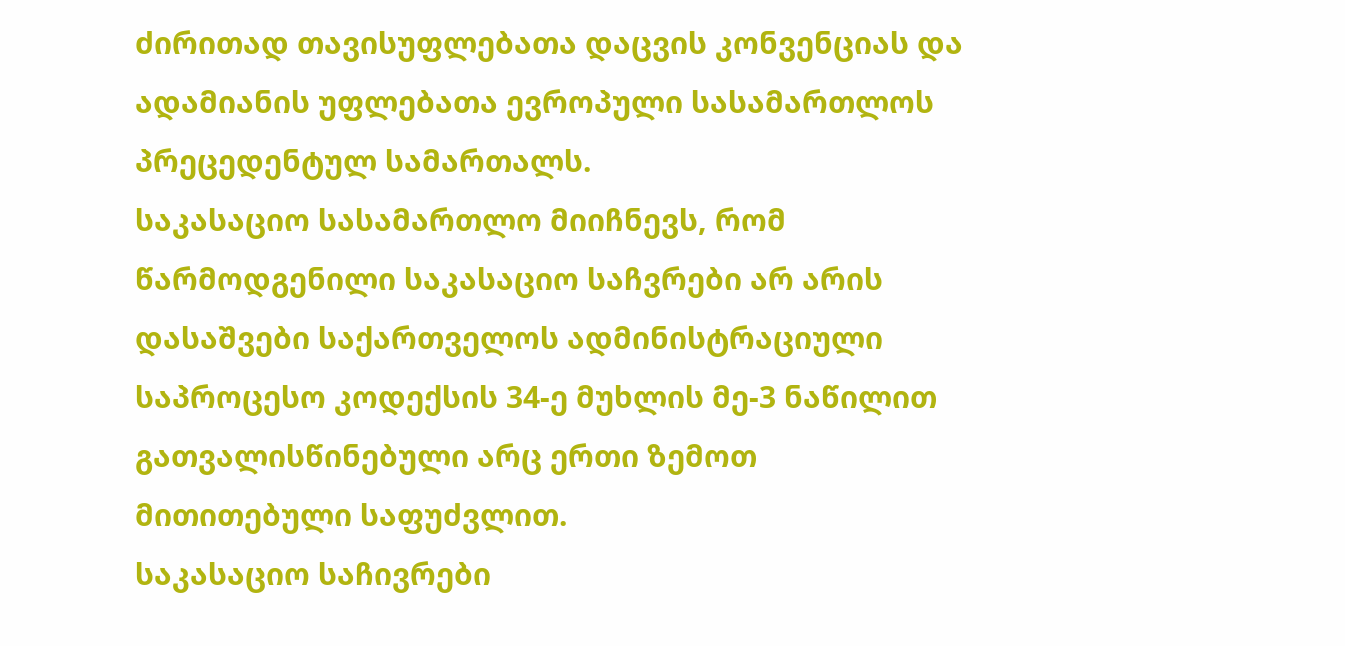ძირითად თავისუფლებათა დაცვის კონვენციას და ადამიანის უფლებათა ევროპული სასამართლოს პრეცედენტულ სამართალს.
საკასაციო სასამართლო მიიჩნევს, რომ წარმოდგენილი საკასაციო საჩვრები არ არის დასაშვები საქართველოს ადმინისტრაციული საპროცესო კოდექსის 34-ე მუხლის მე-3 ნაწილით გათვალისწინებული არც ერთი ზემოთ მითითებული საფუძვლით.
საკასაციო საჩივრები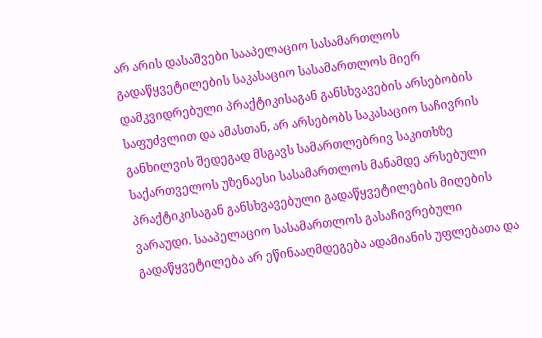არ არის დასაშვები სააპელაციო სასამართლოს გადაწყვეტილების საკასაციო სასამართლოს მიერ დამკვიდრებული პრაქტიკისაგან განსხვავების არსებობის საფუძვლით და ამასთან, არ არსებობს საკასაციო საჩივრის განხილვის შედეგად მსგავს სამართლებრივ საკითხზე საქართველოს უზენაესი სასამართლოს მანამდე არსებული პრაქტიკისაგან განსხვავებული გადაწყვეტილების მიღების ვარაუდი. სააპელაციო სასამართლოს გასაჩივრებული გადაწყვეტილება არ ეწინააღმდეგება ადამიანის უფლებათა და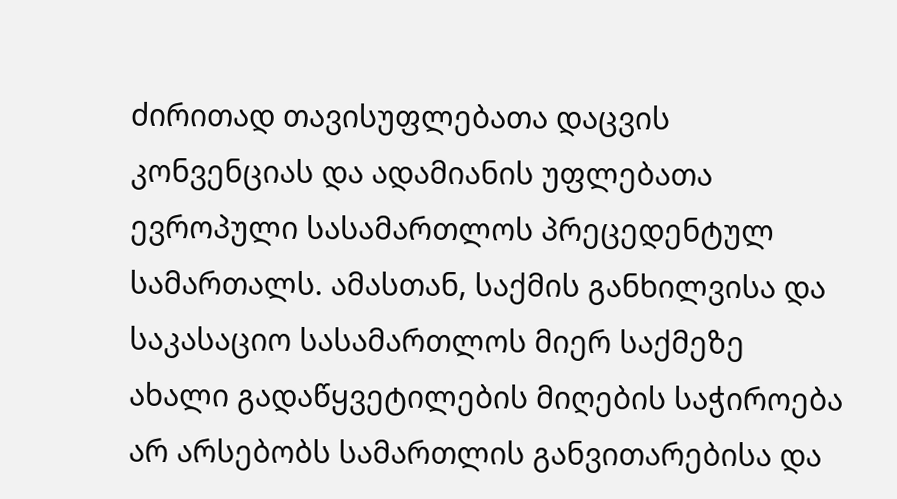ძირითად თავისუფლებათა დაცვის კონვენციას და ადამიანის უფლებათა ევროპული სასამართლოს პრეცედენტულ სამართალს. ამასთან, საქმის განხილვისა და საკასაციო სასამართლოს მიერ საქმეზე ახალი გადაწყვეტილების მიღების საჭიროება არ არსებობს სამართლის განვითარებისა და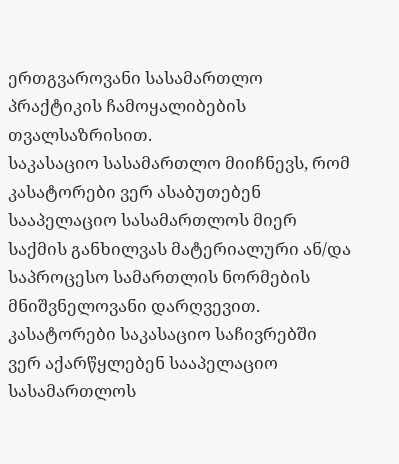ერთგვაროვანი სასამართლო პრაქტიკის ჩამოყალიბების თვალსაზრისით.
საკასაციო სასამართლო მიიჩნევს, რომ კასატორები ვერ ასაბუთებენ სააპელაციო სასამართლოს მიერ საქმის განხილვას მატერიალური ან/და საპროცესო სამართლის ნორმების მნიშვნელოვანი დარღვევით. კასატორები საკასაციო საჩივრებში ვერ აქარწყლებენ სააპელაციო სასამართლოს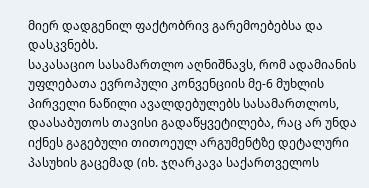მიერ დადგენილ ფაქტობრივ გარემოებებსა და დასკვნებს.
საკასაციო სასამართლო აღნიშნავს, რომ ადამიანის უფლებათა ევროპული კონვენციის მე-6 მუხლის პირველი ნაწილი ავალდებულებს სასამართლოს, დაასაბუთოს თავისი გადაწყვეტილება, რაც არ უნდა იქნეს გაგებული თითოეულ არგუმენტზე დეტალური პასუხის გაცემად (იხ. ჯღარკავა საქართველოს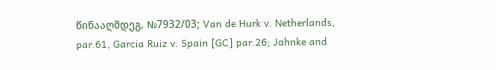წინააღმდეგ, №7932/03; Van de Hurk v. Netherlands, par.61, Garcia Ruiz v. Spain [GC] par.26; Jahnke and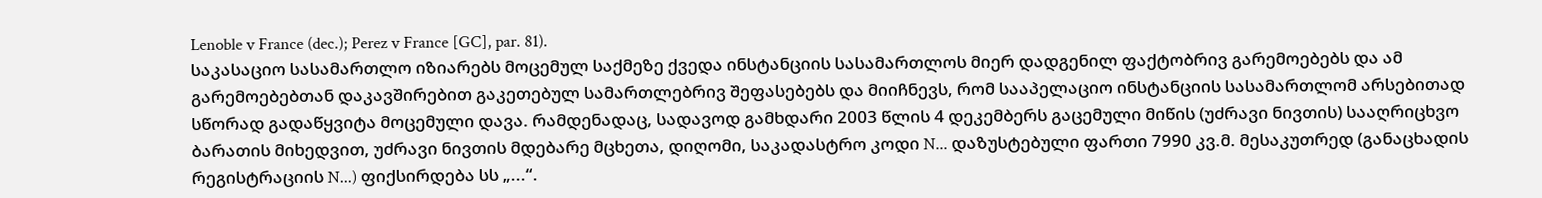Lenoble v France (dec.); Perez v France [GC], par. 81).
საკასაციო სასამართლო იზიარებს მოცემულ საქმეზე ქვედა ინსტანციის სასამართლოს მიერ დადგენილ ფაქტობრივ გარემოებებს და ამ გარემოებებთან დაკავშირებით გაკეთებულ სამართლებრივ შეფასებებს და მიიჩნევს, რომ სააპელაციო ინსტანციის სასამართლომ არსებითად სწორად გადაწყვიტა მოცემული დავა. რამდენადაც, სადავოდ გამხდარი 2003 წლის 4 დეკემბერს გაცემული მიწის (უძრავი ნივთის) სააღრიცხვო ბარათის მიხედვით, უძრავი ნივთის მდებარე მცხეთა, დიღომი, საკადასტრო კოდი N... დაზუსტებული ფართი 7990 კვ.მ. მესაკუთრედ (განაცხადის რეგისტრაციის N...) ფიქსირდება სს „...“.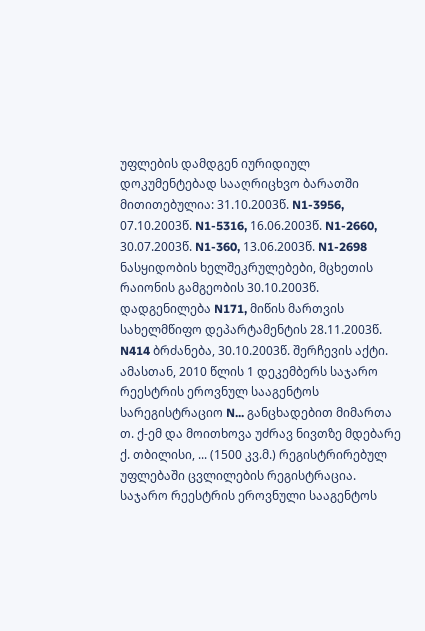უფლების დამდგენ იურიდიულ დოკუმენტებად სააღრიცხვო ბარათში მითითებულია: 31.10.2003წ. N1-3956, 07.10.2003წ. N1-5316, 16.06.2003წ. N1-2660, 30.07.2003წ. N1-360, 13.06.2003წ. N1-2698 ნასყიდობის ხელშეკრულებები, მცხეთის რაიონის გამგეობის 30.10.2003წ. დადგენილება N171, მიწის მართვის სახელმწიფო დეპარტამენტის 28.11.2003წ. N414 ბრძანება, 30.10.2003წ. შერჩევის აქტი. ამასთან, 2010 წლის 1 დეკემბერს საჯარო რეესტრის ეროვნულ სააგენტოს სარეგისტრაციო N... განცხადებით მიმართა თ. ქ-ემ და მოითხოვა უძრავ ნივთზე მდებარე ქ. თბილისი, ... (1500 კვ.მ.) რეგისტრირებულ უფლებაში ცვლილების რეგისტრაცია. საჯარო რეესტრის ეროვნული სააგენტოს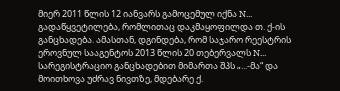მიერ 2011 წლის 12 იანვარს გამოცემულ იქნა N... გადაწყვეტილება, რომლითაც დაკმაყოფილდა თ. ქ-ის განცხადება. ამასთან, დგინდება, რომ საჯარო რეესტრის ეროვნულ სააგენტოს 2013 წლის 20 თებერვალს N... სარეგისტრაციო განცხადებით მიმართა შპს „...-მა“ და მოითხოვა უძრავ ნივთზე, მდებარე ქ.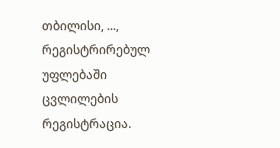თბილისი, ..., რეგისტრირებულ უფლებაში ცვლილების რეგისტრაცია.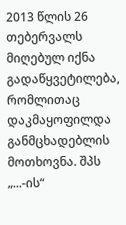2013 წლის 26 თებერვალს მიღებულ იქნა გადაწყვეტილება, რომლითაც დაკმაყოფილდა განმცხადებლის მოთხოვნა. შპს „...-ის“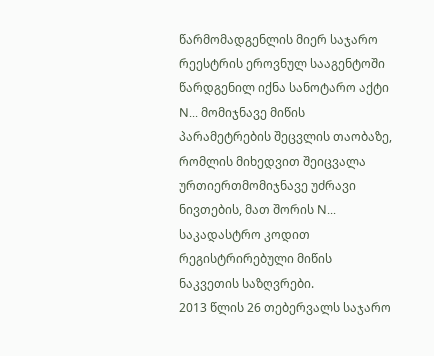წარმომადგენლის მიერ საჯარო რეესტრის ეროვნულ სააგენტოში წარდგენილ იქნა სანოტარო აქტი N... მომიჯნავე მიწის პარამეტრების შეცვლის თაობაზე, რომლის მიხედვით შეიცვალა ურთიერთმომიჯნავე უძრავი ნივთების, მათ შორის N... საკადასტრო კოდით რეგისტრირებული მიწის ნაკვეთის საზღვრები.
2013 წლის 26 თებერვალს საჯარო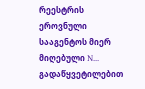რეესტრის ეროვნული სააგენტოს მიერ მიღებული N... გადაწყვეტილებით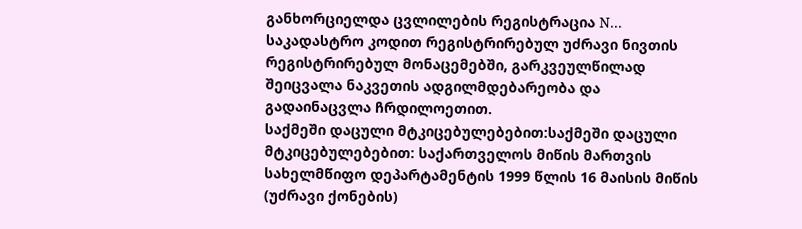განხორციელდა ცვლილების რეგისტრაცია N... საკადასტრო კოდით რეგისტრირებულ უძრავი ნივთის რეგისტრირებულ მონაცემებში, გარკვეულწილად შეიცვალა ნაკვეთის ადგილმდებარეობა და გადაინაცვლა ჩრდილოეთით.
საქმეში დაცული მტკიცებულებებით:საქმეში დაცული მტკიცებულებებით: საქართველოს მიწის მართვის სახელმწიფო დეპარტამენტის 1999 წლის 16 მაისის მიწის (უძრავი ქონების)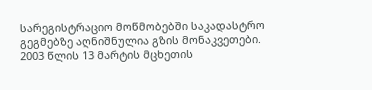სარეგისტრაციო მოწმობებში საკადასტრო გეგმებზე აღნიშნულია გზის მონაკვეთები. 2003 წლის 13 მარტის მცხეთის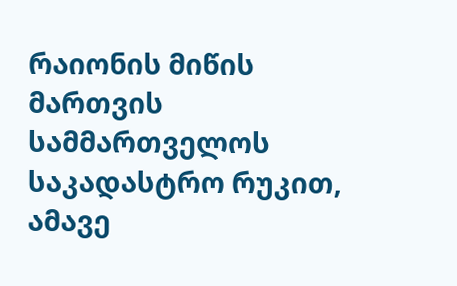რაიონის მიწის მართვის სამმართველოს საკადასტრო რუკით, ამავე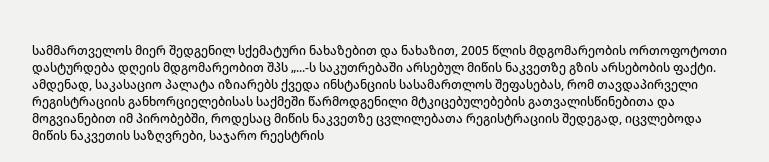სამმართველოს მიერ შედგენილ სქემატური ნახაზებით და ნახაზით, 2005 წლის მდგომარეობის ორთოფოტოთი დასტურდება დღეის მდგომარეობით შპს „...-ს საკუთრებაში არსებულ მიწის ნაკვეთზე გზის არსებობის ფაქტი. ამდენად, საკასაციო პალატა იზიარებს ქვედა ინსტანციის სასამართლოს შეფასებას, რომ თავდაპირველი რეგისტრაციის განხორციელებისას საქმეში წარმოდგენილი მტკიცებულებების გათვალისწინებითა და მოგვიანებით იმ პირობებში, როდესაც მიწის ნაკვეთზე ცვლილებათა რეგისტრაციის შედეგად, იცვლებოდა მიწის ნაკვეთის საზღვრები, საჯარო რეესტრის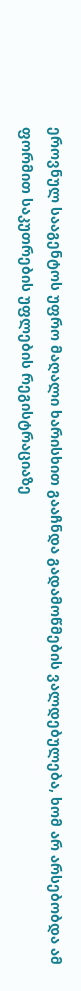ეროვნულ სააგენტოს უფრო მაღალი ხარისხით გააჩნდა გადამოწმების ვალდებულება, ხომ არ არსებობდა ამ ფორმით საკუთრების უფლების რეგისტრაციაზე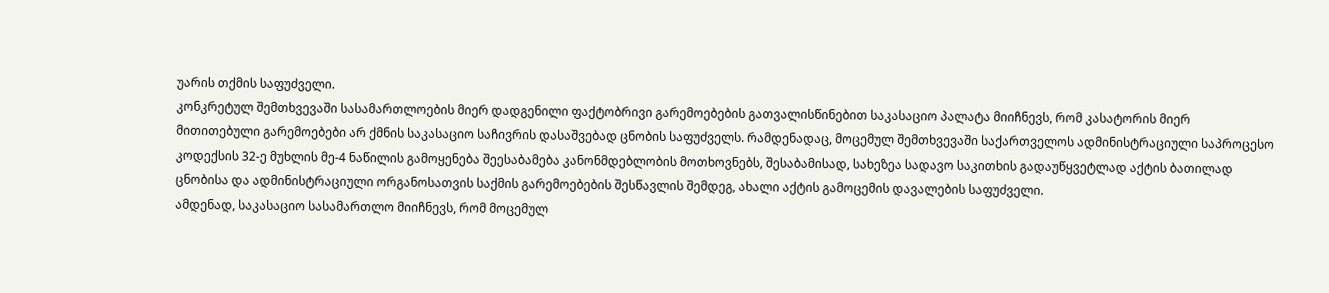უარის თქმის საფუძველი.
კონკრეტულ შემთხვევაში სასამართლოების მიერ დადგენილი ფაქტობრივი გარემოებების გათვალისწინებით საკასაციო პალატა მიიჩნევს, რომ კასატორის მიერ მითითებული გარემოებები არ ქმნის საკასაციო საჩივრის დასაშვებად ცნობის საფუძველს. რამდენადაც, მოცემულ შემთხვევაში საქართველოს ადმინისტრაციული საპროცესო კოდექსის 32-ე მუხლის მე-4 ნაწილის გამოყენება შეესაბამება კანონმდებლობის მოთხოვნებს, შესაბამისად, სახეზეა სადავო საკითხის გადაუწყვეტლად აქტის ბათილად ცნობისა და ადმინისტრაციული ორგანოსათვის საქმის გარემოებების შესწავლის შემდეგ, ახალი აქტის გამოცემის დავალების საფუძველი.
ამდენად, საკასაციო სასამართლო მიიჩნევს, რომ მოცემულ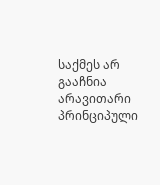საქმეს არ გააჩნია არავითარი პრინციპული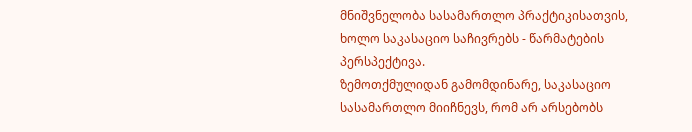მნიშვნელობა სასამართლო პრაქტიკისათვის, ხოლო საკასაციო საჩივრებს - წარმატების პერსპექტივა.
ზემოთქმულიდან გამომდინარე, საკასაციო სასამართლო მიიჩნევს, რომ არ არსებობს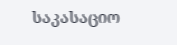საკასაციო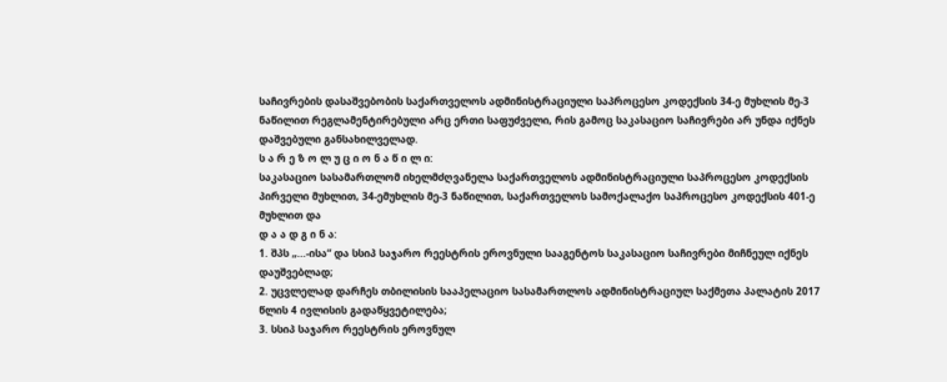საჩივრების დასაშვებობის საქართველოს ადმინისტრაციული საპროცესო კოდექსის 34-ე მუხლის მე-3 ნაწილით რეგლამენტირებული არც ერთი საფუძველი, რის გამოც საკასაციო საჩივრები არ უნდა იქნეს დაშვებული განსახილველად.
ს ა რ ე ზ ო ლ უ ც ი ო ნ ა წ ი ლ ი:
საკასაციო სასამართლომ იხელმძღვანელა საქართველოს ადმინისტრაციული საპროცესო კოდექსის პირველი მუხლით, 34-ემუხლის მე-3 ნაწილით, საქართველოს სამოქალაქო საპროცესო კოდექსის 401-ე მუხლით და
დ ა ა დ გ ი ნ ა:
1. შპს „...-ისა“ და სსიპ საჯარო რეესტრის ეროვნული სააგენტოს საკასაციო საჩივრები მიჩნეულ იქნეს დაუშვებლად;
2. უცვლელად დარჩეს თბილისის სააპელაციო სასამართლოს ადმინისტრაციულ საქმეთა პალატის 2017 წლის 4 ივლისის გადაწყვეტილება;
3. სსიპ საჯარო რეესტრის ეროვნულ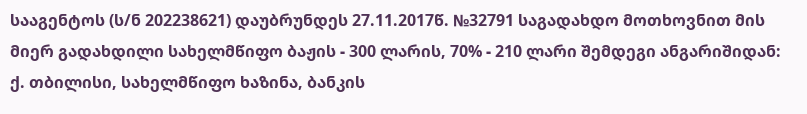სააგენტოს (ს/ნ 202238621) დაუბრუნდეს 27.11.2017წ. №32791 საგადახდო მოთხოვნით მის მიერ გადახდილი სახელმწიფო ბაჟის - 300 ლარის, 70% - 210 ლარი შემდეგი ანგარიშიდან: ქ. თბილისი, სახელმწიფო ხაზინა, ბანკის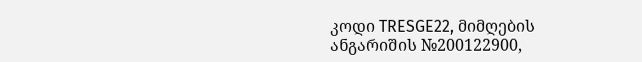კოდი TRESGE22, მიმღების ანგარიშის №200122900,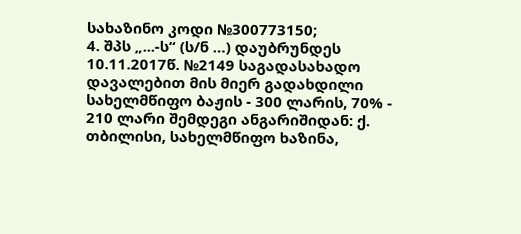სახაზინო კოდი №300773150;
4. შპს „...-ს“ (ს/ნ …) დაუბრუნდეს 10.11.2017წ. №2149 საგადასახადო დავალებით მის მიერ გადახდილი სახელმწიფო ბაჟის - 300 ლარის, 70% - 210 ლარი შემდეგი ანგარიშიდან: ქ. თბილისი, სახელმწიფო ხაზინა,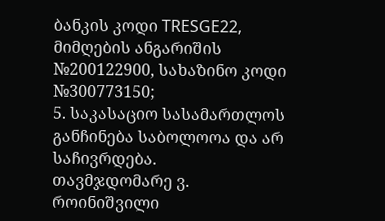ბანკის კოდი TRESGE22, მიმღების ანგარიშის №200122900, სახაზინო კოდი №300773150;
5. საკასაციო სასამართლოს განჩინება საბოლოოა და არ საჩივრდება.
თავმჯდომარე ვ. როინიშვილი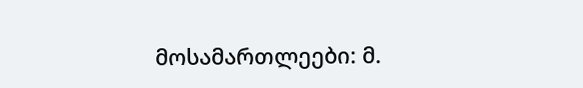მოსამართლეები: მ.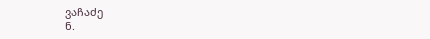ვაჩაძე
ნ.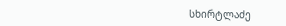სხირტლაძე